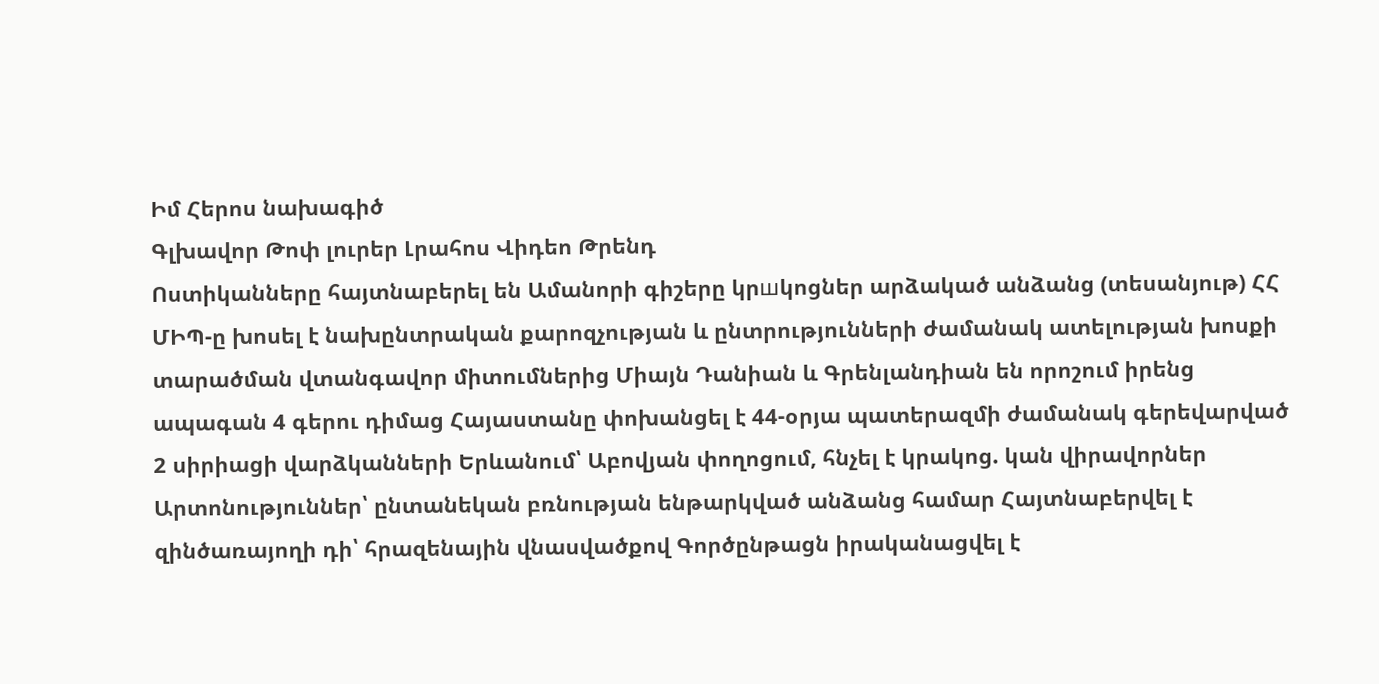Իմ Հերոս նախագիծ
Գլխավոր Թոփ լուրեր Լրահոս Վիդեո Թրենդ
Ոստիկանները հայտնաբերել են Ամանորի գիշերը կրшկոցներ արձակած անձանց (տեսանյութ) ՀՀ ՄԻՊ-ը խոսել է նախընտրական քարոզչության և ընտրությունների ժամանակ ատելության խոսքի տարածման վտանգավոր միտումներից Միայն Դանիան և Գրենլանդիան են որոշում իրենց ապագան 4 գերու դիմաց Հայաստանը փոխանցել է 44-օրյա պատերազմի ժամանակ գերեվարված 2 սիրիացի վարձկանների Երևանում՝ Աբովյան փողոցում, հնչել է կրակոց. կան վիրավորներ Արտոնություններ՝ ընտանեկան բռնության ենթարկված անձանց համար Հայտնաբերվել է զինծառայողի դի՝ հրազենային վնասվածքով Գործընթացն իրականացվել է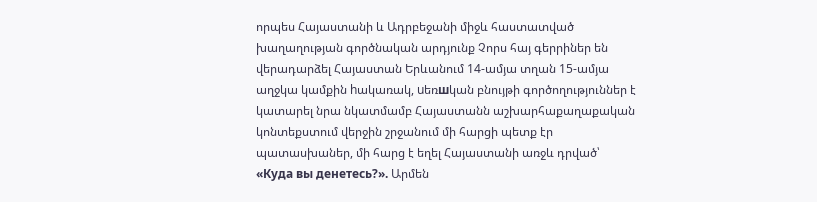որպես Հայաստանի և Ադրբեջանի միջև հաստատված խաղաղության գործնական արդյունք Չորս հայ գերրիներ են վերադարձել Հայաստան Երևանում 14-ամյա տղան 15-ամյա աղջկա կամքին hակառակ, uեռшկան բնույթի գործողություններ է կատարել նրա նկատմամբ Հայաստանն աշխարհաքաղաքական կոնտեքստում վերջին շրջանում մի հարցի պետք էր պատասխաներ, մի հարց է եղել Հայաստանի առջև դրված՝ «Куда вы денетесь?». Արմեն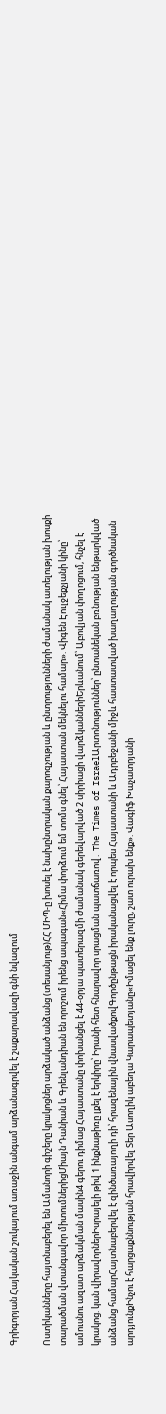Գրիգորյան Հայկական շուկայում առաջին անգամ արձանագրվել է շաքարավազի գնի նվազում

Ոստիկանները հայտնաբերել են Ամանորի գիշերը կրшկոցներ արձակած անձանց (տեսանյութ)ՀՀ ՄԻՊ-ը խոսել է նախընտրական քարոզչության և ընտրությունների ժամանակ ատելության խոսքի տարածման վտանգավոր միտումներիցՄիայն Դանիան և Գրենլանդիան են որոշում իրենց ապագան«Հիմա փորձում եմ տոմս գնել՝ Հայաստան մեկնելու համար». Վիգեն Էուլջեքչյանի կինը՝ ամուսնու ազատ արձակման մասին4 գերու դիմաց Հայաստանը փոխանցել է 44-օրյա պատերազմի ժամանակ գերեվարված 2 սիրիացի վարձկաններիԵրևանում՝ Աբովյան փողոցում, հնչել է կրակոց. կան վիրավորներԻսրայելի թիվ 1 ինքնաթիռը լքել է երկիրը՝ Իրանի հետ հնարավոր սրացման պատճառով․ The Times of IsraelԱրտոնություններ՝ ընտանեկան բռնության ենթարկված անձանց համարՀայտնաբերվել է զինծառայողի դի՝ հրազենային վնասվածքովԳործընթացն իրականացվել է որպես Հայաստանի և Ադրբեջանի միջև հաստատված խաղաղության գործնական արդյունքԻնչու է հարցաքննության հրավիրվել Տեր Ասողիկ աբեղա Կարապետյանը«Իմացել ենք լուրը, շատ ուրախ ենք». Վագիֆ Խաչատրյանի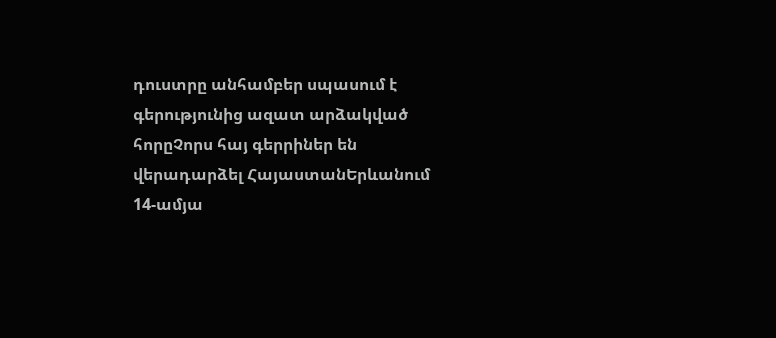դուստրը անհամբեր սպասում է գերությունից ազատ արձակված հորըՉորս հայ գերրիներ են վերադարձել ՀայաստանԵրևանում 14-ամյա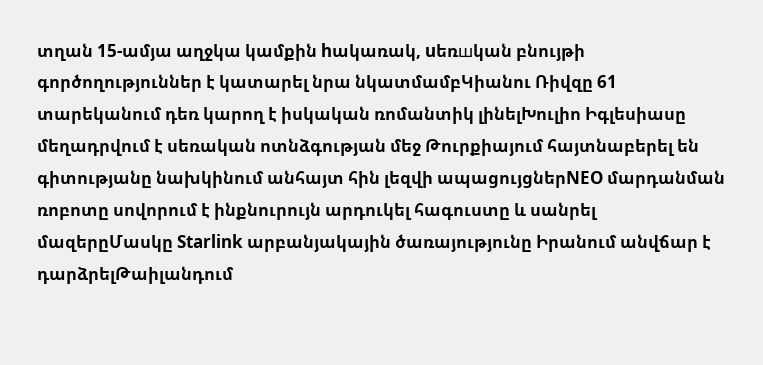տղան 15-ամյա աղջկա կամքին hակառակ, uեռшկան բնույթի գործողություններ է կատարել նրա նկատմամբԿիանու Ռիվզը 61 տարեկանում դեռ կարող է իսկական ռոմանտիկ լինելԽուլիո Իգլեսիասը մեղադրվում է սեռական ոտնձգության մեջ Թուրքիայում հայտնաբերել են գիտությանը նախկինում անհայտ հին լեզվի ապացույցներNEO մարդանման ռոբոտը սովորում է ինքնուրույն արդուկել հագուստը և սանրել մազերըՄասկը Starlink արբանյակային ծառայությունը Իրանում անվճար է դարձրելԹաիլանդում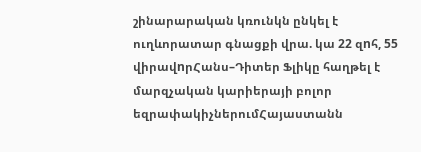շինարարական կռունկն ընկել է ուղևորատար գնացքի վրա. կա 22 զnհ, 55 վիրավnրՀանս–Դիտեր Ֆլիկը հաղթել է մարզչական կարիերայի բոլոր եզրափակիչներումՀայաստանն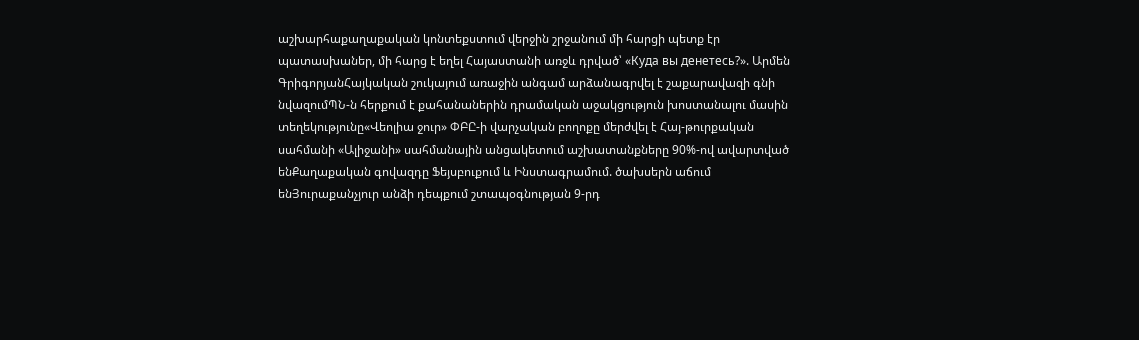աշխարհաքաղաքական կոնտեքստում վերջին շրջանում մի հարցի պետք էր պատասխաներ, մի հարց է եղել Հայաստանի առջև դրված՝ «Куда вы денетесь?». Արմեն ԳրիգորյանՀայկական շուկայում առաջին անգամ արձանագրվել է շաքարավազի գնի նվազումՊՆ-ն հերքում է քահանաներին դրամական աջակցություն խոստանալու մասին տեղեկությունը«Վեոլիա ջուր» ՓԲԸ-ի վարչական բողոքը մերժվել է Հայ-թուրքական սահմանի «Ալիջանի» սահմանային անցակետում աշխատանքները 90%-ով ավարտված ենՔաղաքական գովազդը Ֆեյսբուքում և Ինստագրամում. ծախսերն աճում ենՅուրաքանչյուր անձի դեպքում շտապօգնության 9-րդ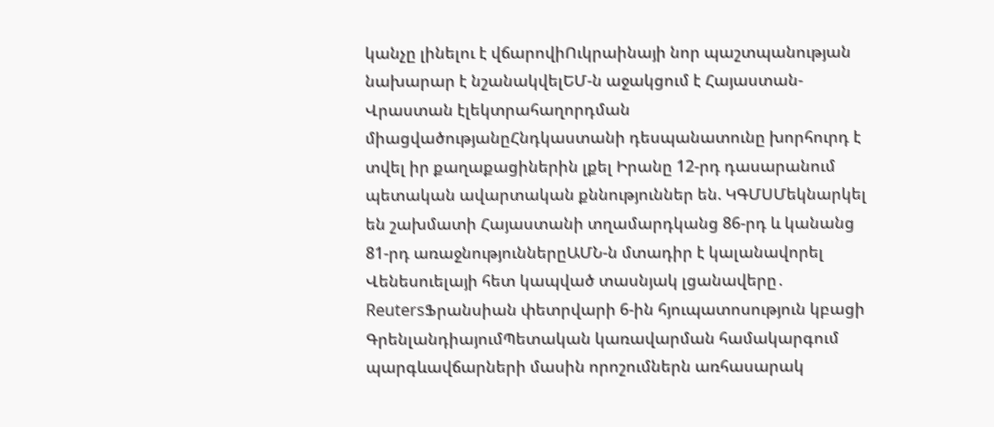կանչը լինելու է վճարովիՈւկրաինայի նոր պաշտպանության նախարար է նշանակվելԵՄ-ն աջակցում է Հայաստան-Վրաստան էլեկտրահաղորդման միացվածությանըՀնդկաստանի դեսպանատունը խորհուրդ է տվել իր քաղաքացիներին լքել Իրանը 12-րդ դասարանում պետական ավարտական քննություններ են. ԿԳՄՍՄեկնարկել են շախմատի Հայաստանի տղամարդկանց 86-րդ և կանանց 81-րդ առաջնություններըԱՄՆ-ն մտադիր է կալանավորել Վենեսուելայի հետ կապված տասնյակ լցանավերը․ ReutersՖրանսիան փետրվարի 6-ին հյուպատոսություն կբացի ԳրենլանդիայումՊետական կառավարման համակարգում պարգևավճարների մասին որոշումներն առհասարակ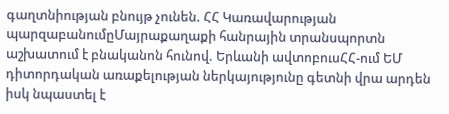գաղտնիության բնույթ չունեն. ՀՀ Կառավարության պարզաբանումըՄայրաքաղաքի հանրային տրանսպորտն աշխատում է բնականոն հունով. Երևանի ավտոբուսՀՀ-ում ԵՄ դիտորդական առաքելության ներկայությունը գետնի վրա արդեն իսկ նպաստել է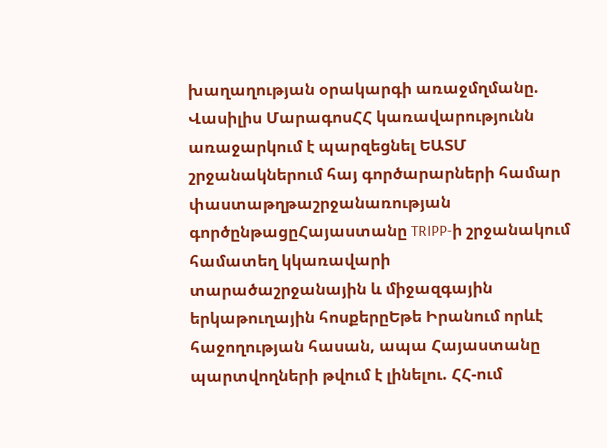խաղաղության օրակարգի առաջմղմանը. Վասիլիս ՄարագոսՀՀ կառավարությունն առաջարկում է պարզեցնել ԵԱՏՄ շրջանակներում հայ գործարարների համար փաստաթղթաշրջանառության գործընթացըՀայաստանը TRIPP-ի շրջանակում համատեղ կկառավարի տարածաշրջանային և միջազգային երկաթուղային հոսքերըԵթե Իրանում որևէ հաջողության հասան, ապա Հայաստանը պարտվողների թվում է լինելու. ՀՀ-ում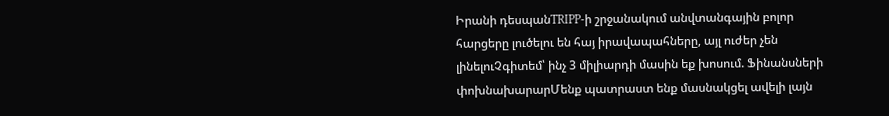Իրանի դեսպանTRIPP-ի շրջանակում անվտանգային բոլոր հարցերը լուծելու են հայ իրավապահները, այլ ուժեր չեն լինելուՉգիտեմ՝ ինչ 3 միլիարդի մասին եք խոսում. Ֆինանսների փոխնախարարՄենք պատրաստ ենք մասնակցել ավելի լայն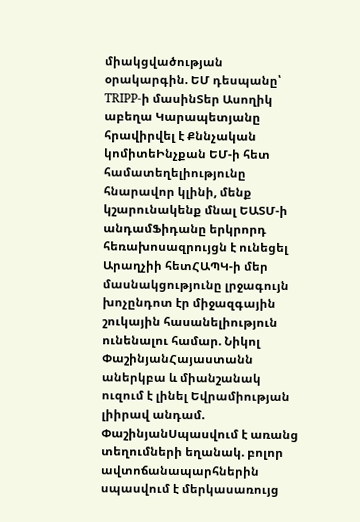միակցվածության օրակարգին. ԵՄ դեսպանը՝ TRIPP-ի մասինՏեր Ասողիկ աբեղա Կարապետյանը հրավիրվել է Քննչական կոմիտեԻնչքան ԵՄ-ի հետ համատեղելիությունը հնարավոր կլինի, մենք կշարունակենք մնալ ԵԱՏՄ-ի անդամՖիդանը երկրորդ հեռախոսազրույցն է ունեցել Արաղչիի հետՀԱՊԿ-ի մեր մասնակցությունը լրջագույն խոչընդոտ էր միջազգային շուկային հասանելիություն ունենալու համար. Նիկոլ ՓաշինյանՀայաստանն աներկբա և միանշանակ ուզում է լինել Եվրամիության լիիրավ անդամ. ՓաշինյանՍպասվում է առանց տեղումների եղանակ. բոլոր ավտոճանապարհներին սպասվում է մերկասառույց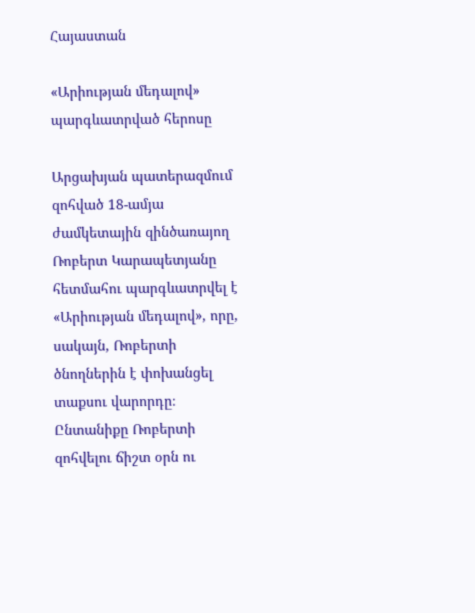Հայաստան

«Արիության մեդալով» պարգևատրված հերոսը

Արցախյան պատերազմում զոհված 18-ամյա ժամկետային զինծառայող Ռոբերտ Կարապետյանը հետմահու պարգևատրվել է «Արիության մեդալով», որը, սակայն, Ռոբերտի ծնողներին է փոխանցել տաքսու վարորդը։ Ընտանիքը Ռոբերտի զոհվելու ճիշտ օրն ու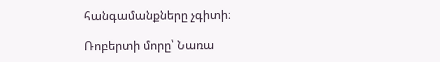հանգամանքները չգիտի։

Ռոբերտի մորը՝ Նառա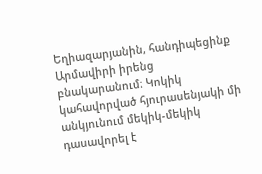Եղիազարյանին, հանդիպեցինք Արմավիրի իրենց բնակարանում։ Կոկիկ կահավորված հյուրասենյակի մի անկյունում մեկիկ-մեկիկ դասավորել է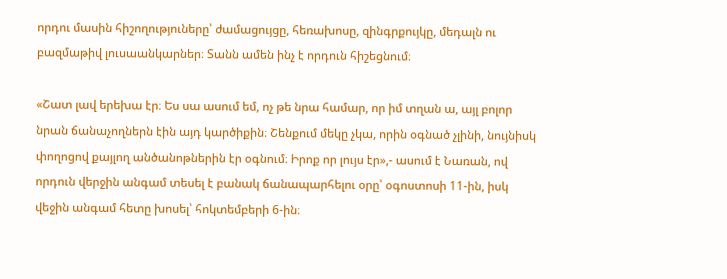որդու մասին հիշողություները՝ ժամացույցը, հեռախոսը, զինգրքույկը, մեդալն ու բազմաթիվ լուսաանկարներ։ Տանն ամեն ինչ է որդուն հիշեցնում։

«Շատ լավ երեխա էր։ Ես սա ասում եմ, ոչ թե նրա համար, որ իմ տղան ա, այլ բոլոր նրան ճանաչողներն էին այդ կարծիքին։ Շենքում մեկը չկա, որին օգնած չլինի, նույնիսկ փողոցով քայլող անծանոթներին էր օգնում։ Իրոք որ լույս էր»,- ասում է Նառան, ով որդուն վերջին անգամ տեսել է բանակ ճանապարհելու օրը՝ օգոստոսի 11-ին, իսկ վեջին անգամ հետը խոսել՝ հոկտեմբերի 6-ին։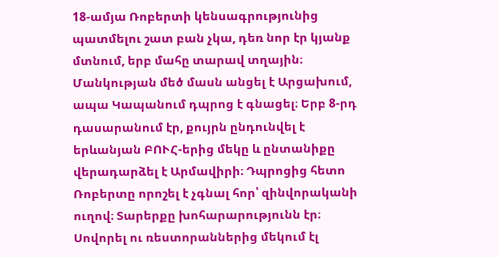18-ամյա Ռոբերտի կենսագրությունից պատմելու շատ բան չկա, դեռ նոր էր կյանք մտնում, երբ մահը տարավ տղային։ Մանկության մեծ մասն անցել է Արցախում, ապա Կապանում դպրոց է գնացել։ Երբ 8-րդ դասարանում էր, քույրն ընդունվել է երևանյան ԲՈՒՀ-երից մեկը և ընտանիքը վերադարձել է Արմավիրի։ Դպրոցից հետո Ռոբերտը որոշել է չգնալ հոր՝ զինվորականի ուղով։ Տարերքը խոհարարությունն էր։ Սովորել ու ռեստորաններից մեկում էլ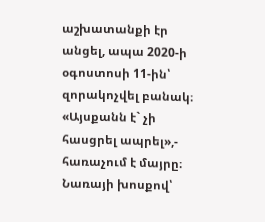աշխատանքի էր անցել, ապա 2020-ի օգոստոսի 11-ին՝ զորակոչվել բանակ։ «Այսքանն է` չի հասցրել ապրել»,- հառաչում է մայրը։ Նառայի խոսքով՝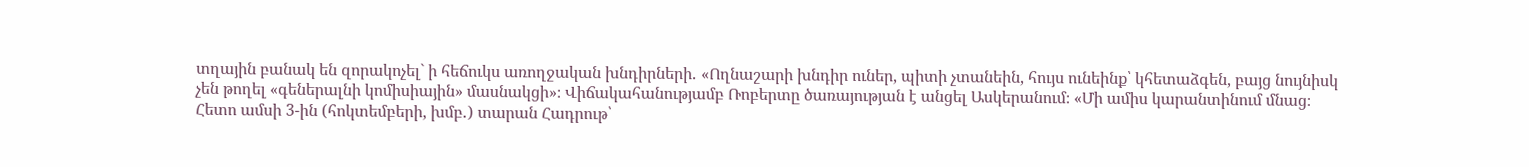տղային բանակ են զորակոչել` ի հեճուկս առողջական խնդիրների․ «Ողնաշարի խնդիր ուներ, պիտի չտանեին, հույս ունեինք՝ կհետաձգեն, բայց նույնիսկ չեն թողել «գեներալնի կոմիսիային» մասնակցի»։ Վիճակահանությամբ Ռոբերտը ծառայության է անցել Ասկերանում։ «Մի ամիս կարանտինում մնաց։ Հետո ամսի 3-ին (հոկտեմբերի, խմբ․) տարան Հադրութ՝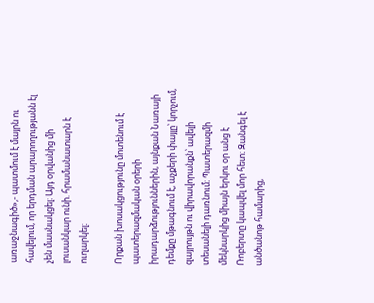առաջնագիծ»,- պատմում է մայրն ու հավելում, որ երդման արարողությանն էլ չեն մասնակցել։ Այդ օրվանից մի լուսանկար ունի. հրամանատարն է ուղարկել։

Որքան խոսակցությունը մոտենում է պատերազմական օրերի իրադարձություններին, այնքան Նառայի դեմքը մթագնում է, աչքերի փայլը՝ կորչում, զայրույթն ու վիրավորանքն՝ ավելի տեսանելի դառնում։ Պատերազմի մեկնարկից միայն երկու օր անց է Ռոբերտը կապվել մոր հետ։ Զանգել է անծանոթ համարից,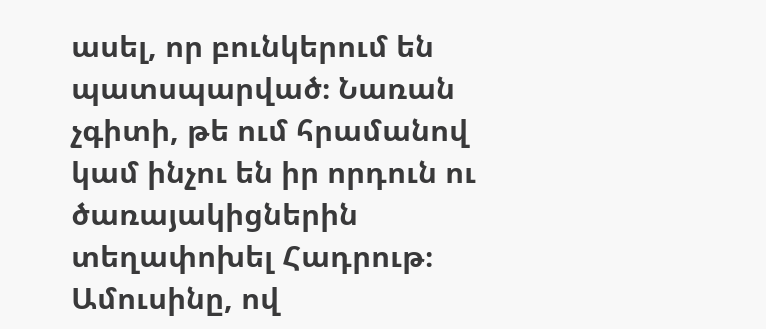ասել, որ բունկերում են պատսպարված։ Նառան չգիտի, թե ում հրամանով կամ ինչու են իր որդուն ու ծառայակիցներին տեղափոխել Հադրութ։ Ամուսինը, ով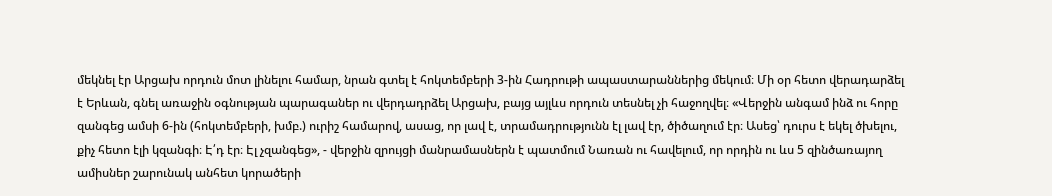մեկնել էր Արցախ որդուն մոտ լինելու համար, նրան գտել է հոկտեմբերի 3-ին Հադրութի ապաստարաններից մեկում։ Մի օր հետո վերադարձել է Երևան, գնել առաջին օգնության պարագաներ ու վերդադրձել Արցախ, բայց այլևս որդուն տեսնել չի հաջողվել։ «Վերջին անգամ ինձ ու հորը զանգեց ամսի 6-ին (հոկտեմբերի, խմբ.) ուրիշ համարով, ասաց, որ լավ է, տրամադրությունն էլ լավ էր, ծիծաղում էր։ Ասեց՝ դուրս է եկել ծխելու, քիչ հետո էլի կզանգի։ Է՛դ էր։ Էլ չզանգեց», - վերջին զրույցի մանրամասներն է պատմում Նառան ու հավելում, որ որդին ու ևս 5 զինծառայող ամիսներ շարունակ անհետ կորածերի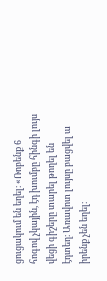ցուցակում են եղել։ «Ռոբենք 6 հոգով չկային, էդ խումբը հինգի լույս վեցի գիշերը տարել թողել են էդտեղ։ Առավոտ լույսը բացվել ա իրենք չեն եղել։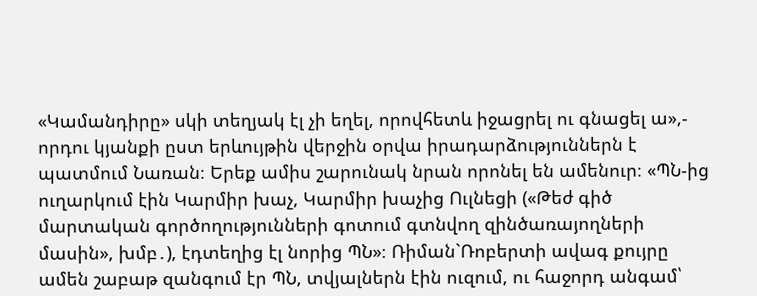«Կամանդիրը» սկի տեղյակ էլ չի եղել, որովհետև իջացրել ու գնացել ա»,- որդու կյանքի ըստ երևույթին վերջին օրվա իրադարձություններն է պատմում Նառան։ Երեք ամիս շարունակ նրան որոնել են ամենուր։ «ՊՆ-ից ուղարկում էին Կարմիր խաչ, Կարմիր խաչից Ուլնեցի («Թեժ գիծ մարտական գործողությունների գոտում գտնվող զինծառայողների մասին», խմբ․), էդտեղից էլ նորից ՊՆ»։ Ռիման`Ռոբերտի ավագ քույրը ամեն շաբաթ զանգում էր ՊՆ, տվյալներն էին ուզում, ու հաջորդ անգամ՝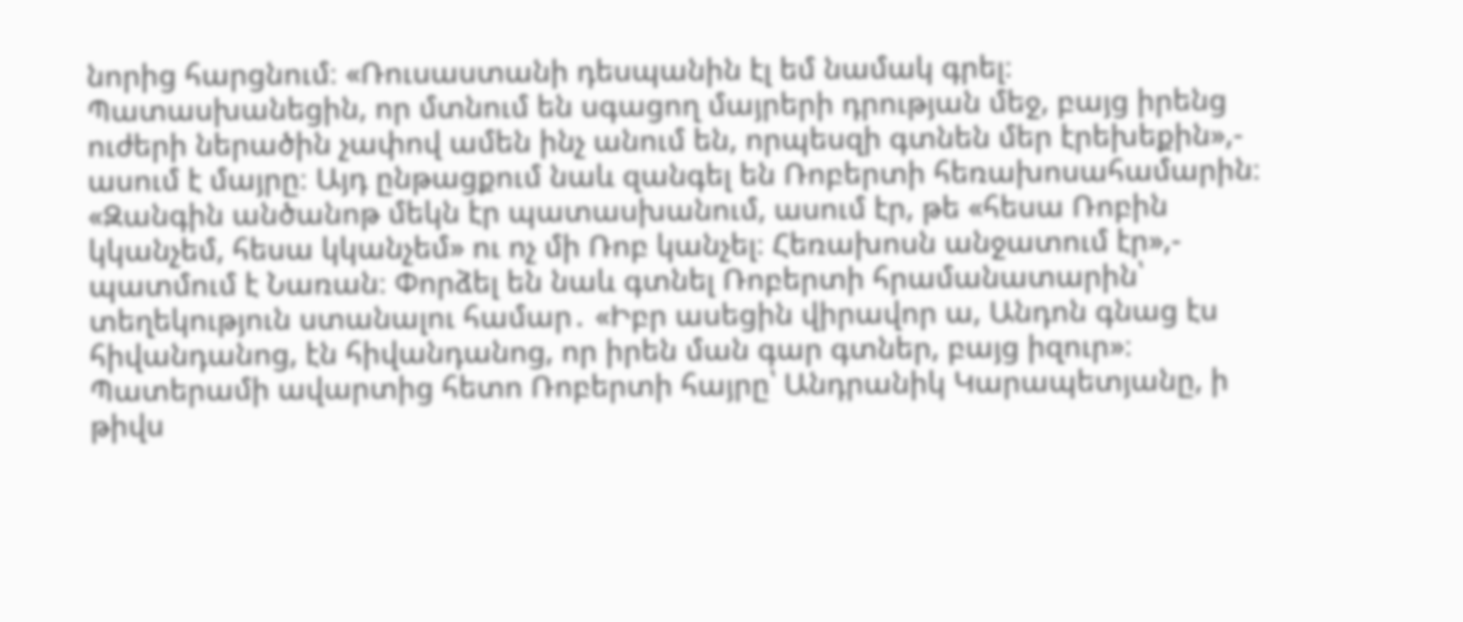նորից հարցնում։ «Ռուսաստանի դեսպանին էլ եմ նամակ գրել։ Պատասխանեցին, որ մտնում են սգացող մայրերի դրության մեջ, բայց իրենց ուժերի ներածին չափով ամեն ինչ անում են, որպեսզի գտնեն մեր էրեխեքին»,- ասում է մայրը։ Այդ ընթացքում նաև զանգել են Ռոբերտի հեռախոսահամարին։ «Զանգին անծանոթ մեկն էր պատասխանում, ասում էր, թե «հեսա Ռոբին կկանչեմ, հեսա կկանչեմ» ու ոչ մի Ռոբ կանչել։ Հեռախոսն անջատում էր»,- պատմում է Նառան։ Փորձել են նաև գտնել Ռոբերտի հրամանատարին՝ տեղեկություն ստանալու համար․ «Իբր ասեցին վիրավոր ա, Անդոն գնաց էս հիվանդանոց, էն հիվանդանոց, որ իրեն ման գար գտներ, բայց իզուր»։ Պատերամի ավարտից հետո Ռոբերտի հայրը՝ Անդրանիկ Կարապետյանը, ի թիվս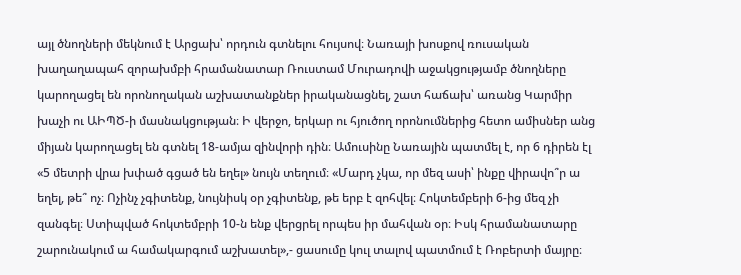այլ ծնողների մեկնում է Արցախ՝ որդուն գտնելու հույսով։ Նառայի խոսքով ռուսական խաղաղապահ զորախմբի հրամանատար Ռուստամ Մուրադովի աջակցությամբ ծնողները կարողացել են որոնողական աշխատանքներ իրականացնել, շատ հաճախ՝ առանց Կարմիր խաչի ու ԱԻՊԾ-ի մասնակցության։ Ի վերջո, երկար ու հյուծող որոնումներից հետո ամիսներ անց միյան կարողացել են գտնել 18-ամյա զինվորի դին։ Ամուսինը Նառային պատմել է, որ 6 դիրեն էլ «5 մետրի վրա խփած գցած են եղել» նույն տեղում։ «Մարդ չկա, որ մեզ ասի՝ ինքը վիրավո՞ր ա եղել, թե՞ ոչ։ Ոչինչ չգիտենք, նույնիսկ օր չգիտենք, թե երբ է զոհվել։ Հոկտեմբերի 6-ից մեզ չի զանգել։ Ստիպված հոկտեմբրի 10-ն ենք վերցրել որպես իր մահվան օր։ Իսկ հրամանատարը շարունակում ա համակարգում աշխատել»,- ցասումը կուլ տալով պատմում է Ռոբերտի մայրը։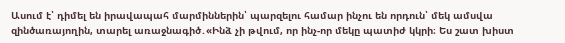Ասում է՝ դիմել են իրավապահ մարմիններին՝ պարզելու համար ինչու են որդուն՝ մեկ ամսվա զինծառայողին, տարել առաջնագիծ․«Ինձ չի թվում, որ ինչ-որ մեկը պատիժ կկրի։ Ես շատ խիստ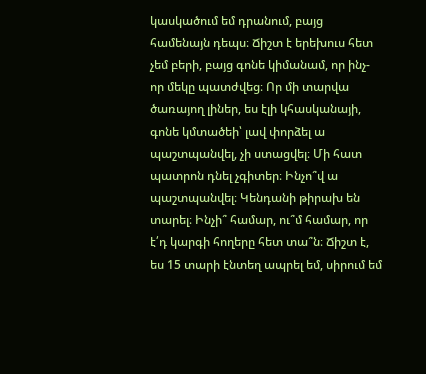կասկածում եմ դրանում, բայց համենայն դեպս։ Ճիշտ է երեխուս հետ չեմ բերի, բայց գոնե կիմանամ, որ ինչ-որ մեկը պատժվեց։ Որ մի տարվա ծառայող լիներ, ես էլի կհասկանայի, գոնե կմտածեի՝ լավ փորձել ա պաշտպանվել, չի ստացվել։ Մի հատ պատրոն դնել չգիտեր։ Ինչո՞վ ա պաշտպանվել։ Կենդանի թիրախ են տարել։ Ինչի՞ համար, ու՞մ համար, որ է՛դ կարգի հողերը հետ տա՞ն։ Ճիշտ է, ես 15 տարի էնտեղ ապրել եմ, սիրում եմ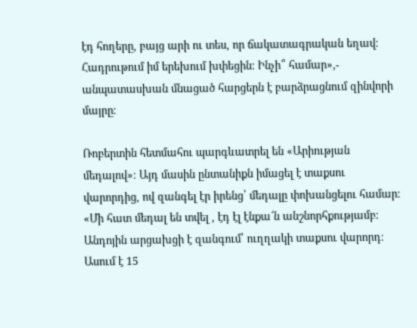էդ հողերը, բայց արի ու տես, որ ճակատագրական եղավ։ Հադրութում իմ երեխում խփեցին։ Ինչի՞ համար»,- անպատասխան մնացած հարցերն է բարձրացնում զինվորի մայրը։

Ռոբերտին հետմահու պարգևատրել են «Արիության մեդալով»։ Այդ մասին ընտանիքն իմացել է տաքսու վարորդից, ով զանգել էր իրենց՝ մեդալը փոխանցելու համար։ «Մի հատ մեդալ են տվել , էդ էլ էնքա՜ն անշնորհքությամբ։ Անդոյին արցախցի է զանգում՝ ուղղակի տաքսու վարորդ։ Ասում է 15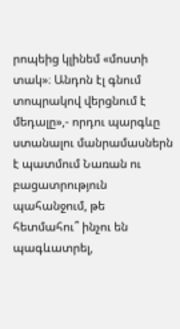րոպեից կլինեմ «մոստի տակ»։ Անդոն էլ գնում տոպրակով վերցնում է մեդալը»,- որդու պարգևը ստանալու մանրամասներն է պատմում Նառան ու բացատրություն պահանջում, թե հետմահու՞ ինչու են պագևատրել,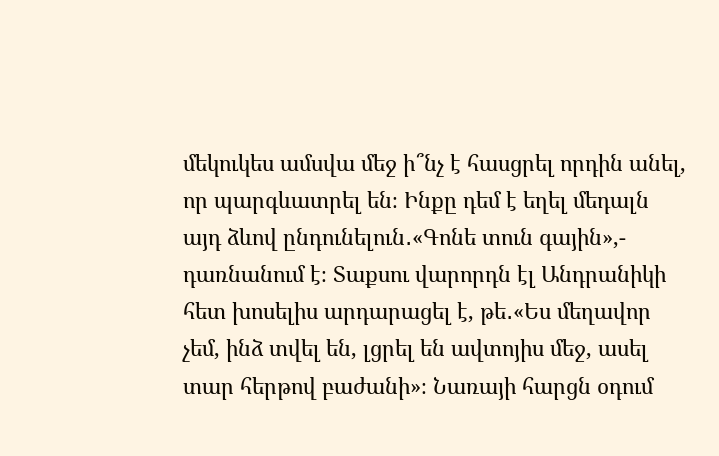մեկուկես ամսվա մեջ ի՞նչ է հասցրել որդին անել, որ պարգևատրել են։ Ինքը դեմ է եղել մեդալն այդ ձևով ընդունելուն․«Գոնե տուն գային»,- դառնանում է։ Տաքսու վարորդն էլ Անդրանիկի հետ խոսելիս արդարացել է, թե․«Ես մեղավոր չեմ, ինձ տվել են, լցրել են ավտոյիս մեջ, ասել տար հերթով բաժանի»։ Նառայի հարցն օդում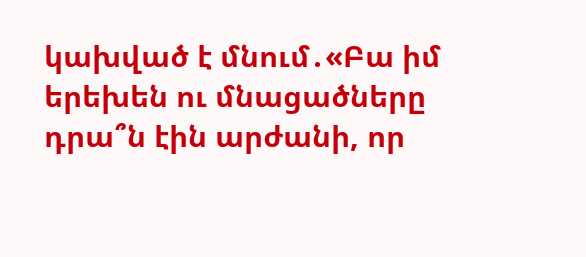կախված է մնում․«Բա իմ երեխեն ու մնացածները դրա՞ն էին արժանի, որ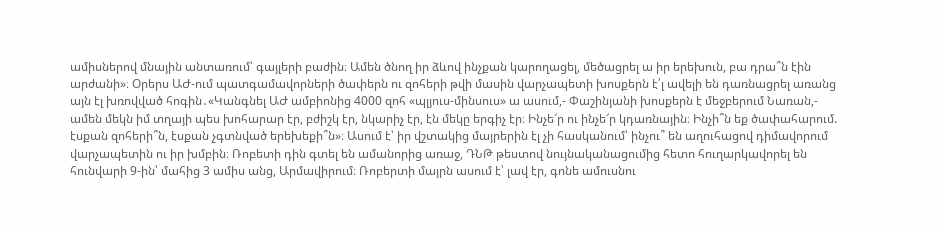ամիսներով մնային անտառում՝ գայլերի բաժին։ Ամեն ծնող իր ձևով ինչքան կարողացել, մեծացրել ա իր երեխուն, բա դրա՞ն էին արժանի»։ Օրերս ԱԺ-ում պատգամավորների ծափերն ու զոհերի թվի մասին վարչապետի խոսքերն է՛լ ավելի են դառնացրել առանց այն էլ խռովված հոգին․«Կանգնել ԱԺ ամբիոնից 4000 զոհ «պլյուս-մինսուս» ա ասում,- Փաշինյանի խոսքերն է մեջբերում Նառան,- ամեն մեկն իմ տղայի պես խոհարար էր, բժիշկ էր, նկարիչ էր, էն մեկը երգիչ էր։ Ինչե՜ր ու ինչե՜ր կդառնային։ Ինչի՞ն եք ծափահարում. էսքան զոհերի՞ն, էսքան չգտնված երեխեքի՞ն»։ Ասում է՝ իր վշտակից մայրերին էլ չի հասկանում՝ ինչու՞ են աղուհացով դիմավորում վարչապետին ու իր խմբին։ Ռոբետի դին գտել են ամանորից առաջ, ԴՆԹ թեստով նույնականացումից հետո հուղարկավորել են հունվարի 9-ին՝ մահից 3 ամիս անց, Արմավիրում։ Ռոբերտի մայրն ասում է՝ լավ էր, գոնե ամուսնու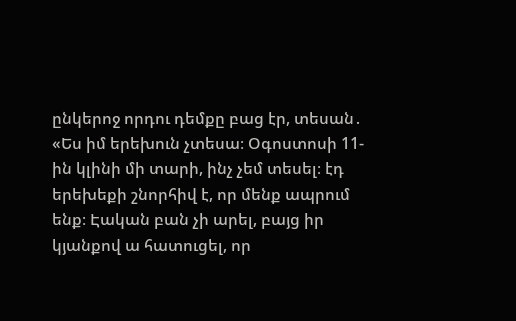ընկերոջ որդու դեմքը բաց էր, տեսան․ «Ես իմ երեխուն չտեսա։ Օգոստոսի 11-ին կլինի մի տարի, ինչ չեմ տեսել։ էդ երեխեքի շնորհիվ է, որ մենք ապրում ենք։ Էական բան չի արել, բայց իր կյանքով ա հատուցել, որ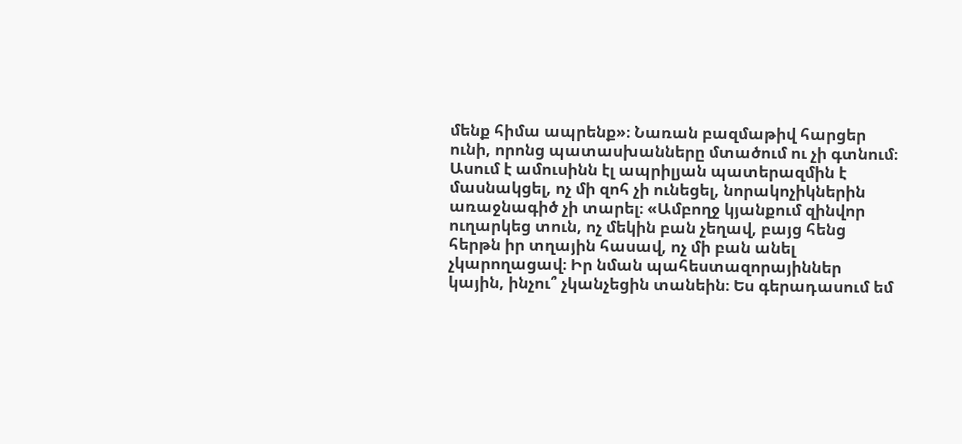մենք հիմա ապրենք»։ Նառան բազմաթիվ հարցեր ունի, որոնց պատասխանները մտածում ու չի գտնում։ Ասում է ամուսինն էլ ապրիլյան պատերազմին է մասնակցել, ոչ մի զոհ չի ունեցել, նորակոչիկներին առաջնագիծ չի տարել։ «Ամբողջ կյանքում զինվոր ուղարկեց տուն, ոչ մեկին բան չեղավ, բայց հենց հերթն իր տղային հասավ, ոչ մի բան անել չկարողացավ։ Իր նման պահեստազորայիններ կային, ինչու՞ չկանչեցին տանեին։ Ես գերադասում եմ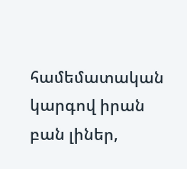համեմատական կարգով իրան բան լիներ,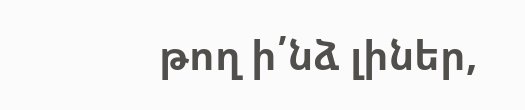թող ի՛նձ լիներ,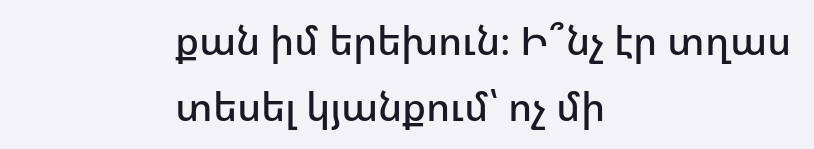քան իմ երեխուն։ Ի՞նչ էր տղաս տեսել կյանքում՝ ոչ մի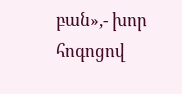բան»,- խոր հոգոցով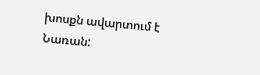խոսքն ավարտում է Նառան: